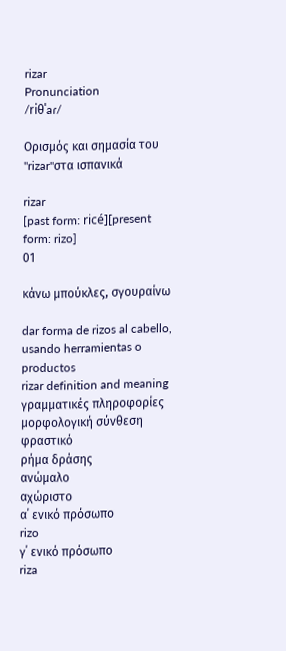rizar
Pronunciation
/riθˈaɾ/

Ορισμός και σημασία του "rizar"στα ισπανικά

rizar
[past form: ricé][present form: rizo]
01

κάνω μπούκλες, σγουραίνω

dar forma de rizos al cabello, usando herramientas o productos
rizar definition and meaning
γραμματικές πληροφορίες
μορφολογική σύνθεση
φραστικό
ρήμα δράσης
ανώμαλο
αχώριστο
α΄ ενικό πρόσωπο
rizo
γ΄ ενικό πρόσωπο
riza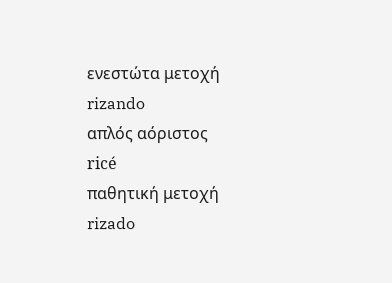ενεστώτα μετοχή
rizando
απλός αόριστος
ricé
παθητική μετοχή
rizado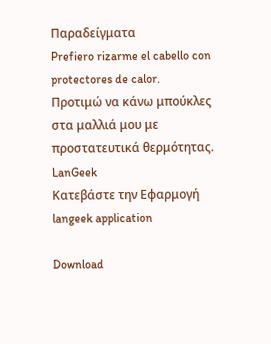Παραδείγματα
Prefiero rizarme el cabello con protectores de calor.
Προτιμώ να κάνω μπούκλες στα μαλλιά μου με προστατευτικά θερμότητας.
LanGeek
Κατεβάστε την Εφαρμογή
langeek application

Download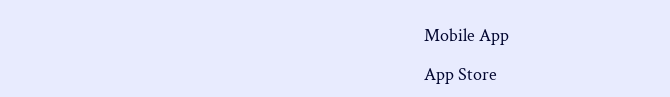Mobile App

App Store